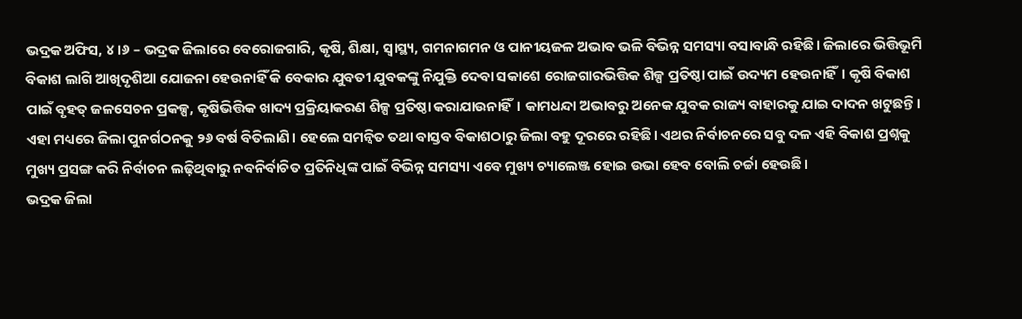ଭଦ୍ରକ ଅଫିସ, ୪।୬ – ଭଦ୍ରକ ଜିଲାରେ ବେରୋଜଗାରି, କୃଷି, ଶିକ୍ଷା, ସ୍ବାସ୍ଥ୍ୟ, ଗମନାଗମନ ଓ ପାନୀୟଜଳ ଅଭାବ ଭଳି ବିଭିନ୍ନ ସମସ୍ୟା ବସାବାନ୍ଧି ରହିଛି। ଜିଲାରେ ଭିତ୍ତିଭୂମି ବିକାଶ ଲାଗି ଆଖିଦୃଶିଆ ଯୋଜନା ହେଉନାହିଁ କି ବେକାର ଯୁବତୀ ଯୁବକଙ୍କୁ ନିଯୁକ୍ତି ଦେବା ସକାଶେ ରୋଜଗାରଭିତ୍ତିକ ଶିଳ୍ପ ପ୍ରତିଷ୍ଠା ପାଇଁ ଉଦ୍ୟମ ହେଉନାହିଁ। କୃଷି ବିକାଶ ପାଇଁ ବୃହତ୍ ଜଳସେଚନ ପ୍ରକଳ୍ପ, କୃଷିଭିତ୍ତିକ ଖାଦ୍ୟ ପ୍ରକ୍ରିୟାକରଣ ଶିଳ୍ପ ପ୍ରତିଷ୍ଠା କରାଯାଉନାହିଁ। କାମଧନ୍ଦା ଅଭାବରୁ ଅନେକ ଯୁବକ ରାଜ୍ୟ ବାହାରକୁ ଯାଇ ଦାଦନ ଖଟୁଛନ୍ତି। ଏହା ମଧ୍ୟରେ ଜିଲା ପୁନର୍ଗଠନକୁ ୨୬ ବର୍ଷ ବିତିଲାଣି। ହେଲେ ସମନ୍ବିତ ତଥା ବାସ୍ତବ ବିକାଶଠାରୁ ଜିଲା ବହୁ ଦୂରରେ ରହିଛି। ଏଥର ନିର୍ବାଚନରେ ସବୁ ଦଳ ଏହି ବିକାଶ ପ୍ରଶ୍ନକୁ ମୁଖ୍ୟ ପ୍ରସଙ୍ଗ କରି ନିର୍ବାଚନ ଲଢ଼ିଥିବାରୁ ନବନିର୍ବାଚିତ ପ୍ରତିନିଧିଙ୍କ ପାଇଁ ବିଭିନ୍ନ ସମସ୍ୟା ଏବେ ମୁଖ୍ୟ ଚ୍ୟାଲେଞ୍ଜ ହୋଇ ଉଭା ହେବ ବୋଲି ଚର୍ଚ୍ଚା ହେଉଛି।
ଭଦ୍ରକ ଜିଲା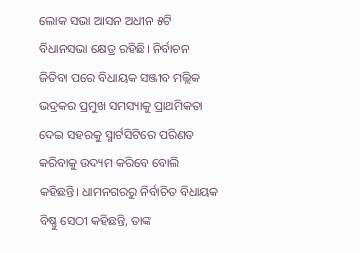ଲୋକ ସଭା ଆସନ ଅଧୀନ ୫ଟି ବିଧାନସଭା କ୍ଷେତ୍ର ରହିଛି। ନିର୍ବାଚନ ଜିତିବା ପରେ ବିଧାୟକ ସଞ୍ଜୀବ ମଲ୍ଲିକ ଭଦ୍ରକର ପ୍ରମୁଖ ସମସ୍ୟାକୁ ପ୍ରାଥମିକତା ଦେଇ ସହରକୁ ସ୍ମାର୍ଟସିଟିରେ ପରିଣତ କରିବାକୁ ଉଦ୍ୟମ କରିବେ ବୋଲି କହିଛନ୍ତି। ଧାମନଗରରୁ ନିର୍ବାଚିତ ବିଧାୟକ ବିଷ୍ଣୁ ସେଠୀ କହିଛନ୍ତି, ତାଙ୍କ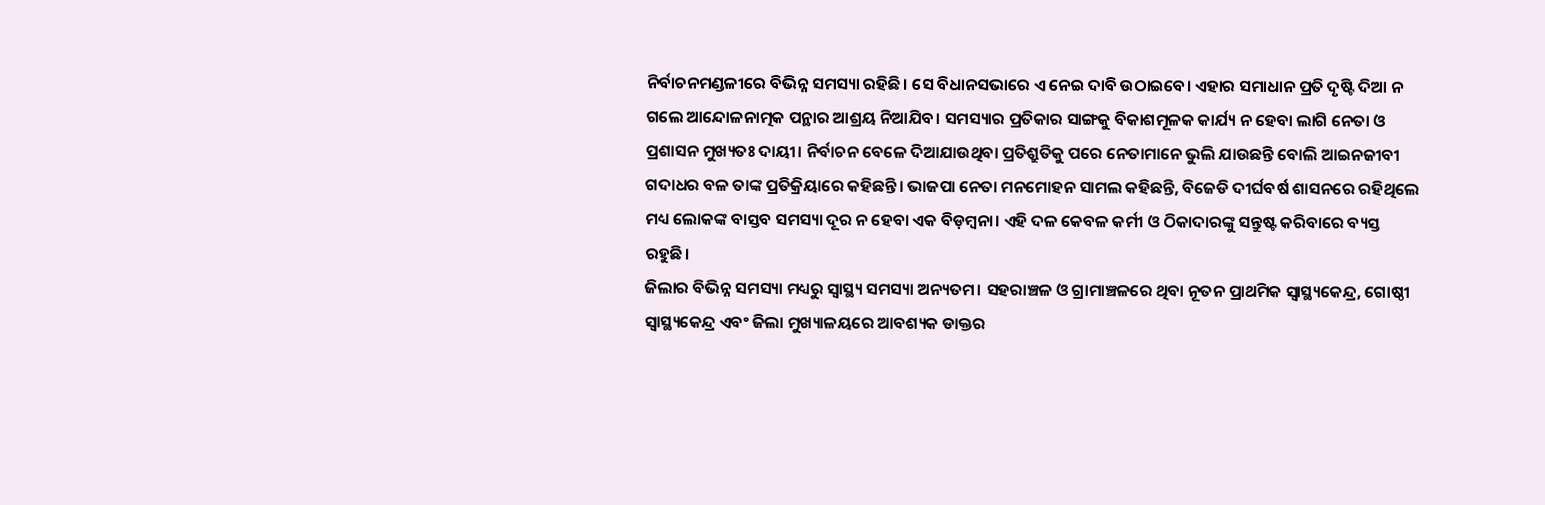ନିର୍ବାଚନମଣ୍ଡଳୀରେ ବିଭିନ୍ନ ସମସ୍ୟା ରହିଛି। ସେ ବିଧାନସଭାରେ ଏ ନେଇ ଦାବି ଉଠାଇବେ। ଏହାର ସମାଧାନ ପ୍ରତି ଦୃଷ୍ଟି ଦିଆ ନ ଗଲେ ଆନ୍ଦୋଳନାତ୍ମକ ପନ୍ଥାର ଆଶ୍ରୟ ନିଆଯିବ। ସମସ୍ୟାର ପ୍ରତିକାର ସାଙ୍ଗକୁ ବିକାଶମୂଳକ କାର୍ଯ୍ୟ ନ ହେବା ଲାଗି ନେତା ଓ ପ୍ରଶାସନ ମୁଖ୍ୟତଃ ଦାୟୀ। ନିର୍ବାଚନ ବେଳେ ଦିଆଯାଉଥିବା ପ୍ରତିଶ୍ରୁତିକୁ ପରେ ନେତାମାନେ ଭୁଲି ଯାଉଛନ୍ତି ବୋଲି ଆଇନଜୀବୀ ଗଦାଧର ବଳ ତାଙ୍କ ପ୍ରତିକ୍ରିୟାରେ କହିଛନ୍ତି। ଭାଜପା ନେତା ମନମୋହନ ସାମଲ କହିଛନ୍ତି, ବିଜେଡି ଦୀର୍ଘବର୍ଷ ଶାସନରେ ରହିଥିଲେ ମଧ୍ୟ ଲୋକଙ୍କ ବାସ୍ତବ ସମସ୍ୟା ଦୂର ନ ହେବା ଏକ ବିଡ଼ମ୍ବନା। ଏହି ଦଳ କେବଳ କର୍ମୀ ଓ ଠିକାଦାରଙ୍କୁ ସନ୍ତୁଷ୍ଟ କରିବାରେ ବ୍ୟସ୍ତ ରହୁଛି।
ଜିଲାର ବିଭିନ୍ନ ସମସ୍ୟା ମଧ୍ୟରୁ ସ୍ବାସ୍ଥ୍ୟ ସମସ୍ୟା ଅନ୍ୟତମ। ସହରାଞ୍ଚଳ ଓ ଗ୍ରାମାଞ୍ଚଳରେ ଥିବା ନୂତନ ପ୍ରାଥମିକ ସ୍ବାସ୍ଥ୍ୟକେନ୍ଦ୍ର, ଗୋଷ୍ଠୀ ସ୍ବାସ୍ଥ୍ୟକେନ୍ଦ୍ର ଏବଂ ଜିଲା ମୁଖ୍ୟାଳୟରେ ଆବଶ୍ୟକ ଡାକ୍ତର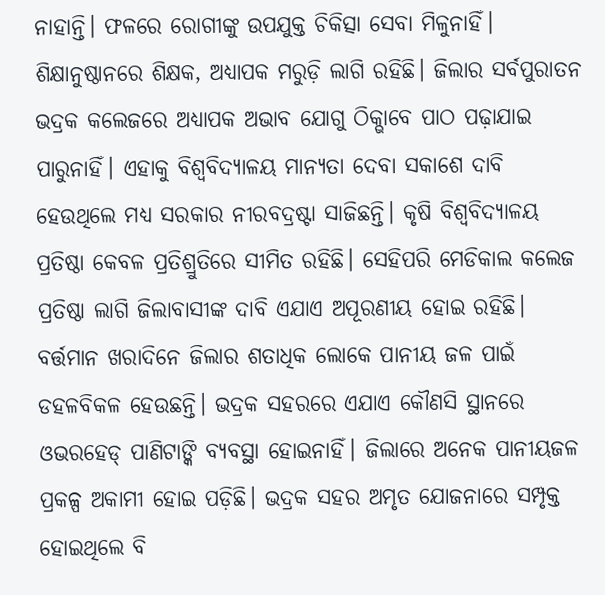ନାହାନ୍ତି। ଫଳରେ ରୋଗୀଙ୍କୁ ଉପଯୁକ୍ତ ଚିକିତ୍ସା ସେବା ମିଳୁନାହିଁ। ଶିକ୍ଷାନୁଷ୍ଠାନରେ ଶିକ୍ଷକ, ଅଧ୍ୟାପକ ମରୁଡ଼ି ଲାଗି ରହିଛି। ଜିଲାର ସର୍ବପୁରାତନ ଭଦ୍ରକ କଲେଜରେ ଅଧ୍ୟାପକ ଅଭାବ ଯୋଗୁ ଠିକ୍ଭାବେ ପାଠ ପଢ଼ାଯାଇ ପାରୁନାହିଁ। ଏହାକୁ ବିଶ୍ୱବିଦ୍ୟାଳୟ ମାନ୍ୟତା ଦେବା ସକାଶେ ଦାବି ହେଉଥିଲେ ମଧ୍ୟ ସରକାର ନୀରବଦ୍ରଷ୍ଟା ସାଜିଛନ୍ତି। କୃଷି ବିଶ୍ୱବିଦ୍ୟାଳୟ ପ୍ରତିଷ୍ଠା କେବଳ ପ୍ରତିଶ୍ରୁତିରେ ସୀମିତ ରହିଛି। ସେହିପରି ମେଡିକାଲ କଲେଜ ପ୍ରତିଷ୍ଠା ଲାଗି ଜିଲାବାସୀଙ୍କ ଦାବି ଏଯାଏ ଅପୂରଣୀୟ ହୋଇ ରହିଛି।
ବର୍ତ୍ତମାନ ଖରାଦିନେ ଜିଲାର ଶତାଧିକ ଲୋକେ ପାନୀୟ ଜଳ ପାଇଁ ଡହଳବିକଳ ହେଉଛନ୍ତି। ଭଦ୍ରକ ସହରରେ ଏଯାଏ କୌଣସି ସ୍ଥାନରେ ଓଭରହେଡ୍ ପାଣିଟାଙ୍କି ବ୍ୟବସ୍ଥା ହୋଇନାହିଁ। ଜିଲାରେ ଅନେକ ପାନୀୟଜଳ ପ୍ରକଳ୍ପ ଅକାମୀ ହୋଇ ପଡ଼ିଛି। ଭଦ୍ରକ ସହର ଅମୃତ ଯୋଜନାରେ ସମ୍ପୃକ୍ତ ହୋଇଥିଲେ ବି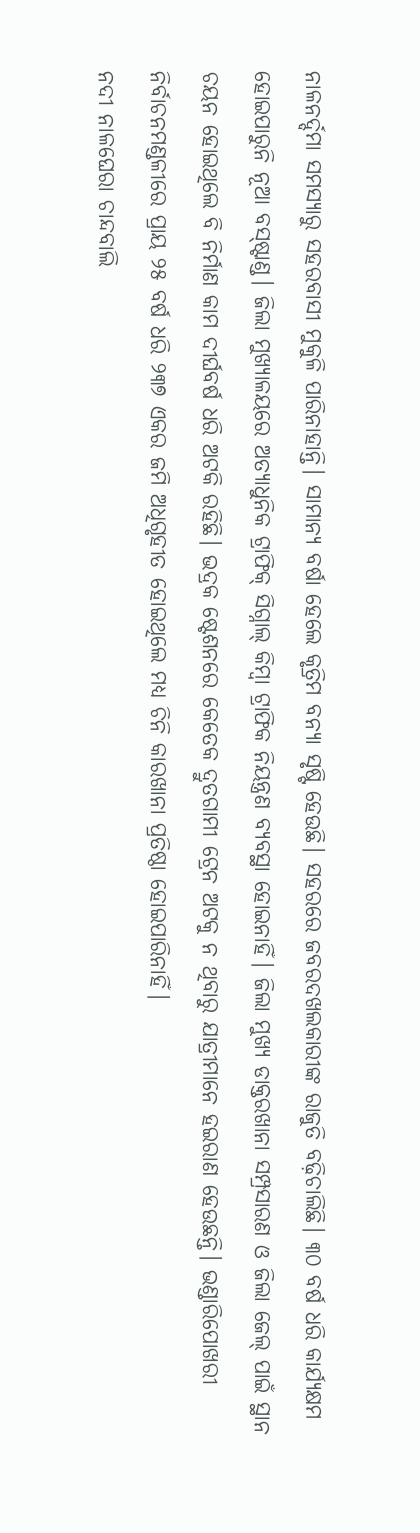ନାଳନର୍ଦ୍ଦମା ସମସ୍ୟାରୁ ସହରବାସୀ ମୁକୁଳି ପାରିନାହାନ୍ତି। ସାମାନ୍ୟ ବର୍ଷା ହେଲେ କୃତ୍ରିମ ବନ୍ୟା ସୃଷ୍ଟି ହେଉଛି। ସହରରେ ଜବରଦଖଲକାରୀଙ୍କ ରାଜୁତି ବଢ଼ିଚାଲିଛି। ୩୦ ବର୍ଷ ଧରି କାର୍ଯ୍ୟକ୍ଷମ ହୋଇପାରୁନି ନୂଆ ବସ୍ଷ୍ଟାଣ୍ଡ। ଜିଲା ମୁଖ୍ୟାଳୟରେ ଅତ୍ୟାଧୁନିକ ଟ୍ରାଫିକ୍ ସିଗ୍ନାଲ୍ କିମ୍ବା ଟ୍ରାଫିକ ନିୟନ୍ତ୍ରଣ ବ୍ୟବସ୍ଥା ହୋଇନାହିଁ। ଜିଲା ମୁଖ୍ୟ ଡାକ୍ତରଖାନା ସମ୍ପ୍ରସାରଣ ଓ ଜିଲା ଜେଲ୍ ପାଇଁ ସ୍ଥାନ ଚୟନ ହୋଇଥିଲେ ବି ନିର୍ମାଣ କାମ ଦୀର୍ଘବର୍ଷ ଧରି ଅଟକି ରହିଛି। ଭଦ୍ରକ ଷ୍ଟେଶନରେ କେତେକ ଦ୍ରୁତଗାମୀ ଟ୍ରେନ ଅଟକୁ ନ ଥିବାରୁ ଯାତ୍ରୀମାନେ ହଇରାଣ ହେଉଛନ୍ତି। ଭଣ୍ଡାରିପୋଖରୀ ନିର୍ବାଚନମଣ୍ଡଳୀରେ ପ୍ରାୟ ୨୫ ବର୍ଷ ଧରି ୨୩୭ ଏକର ଜମି ଅଧିଗୃହୀତ ହୋଇଥିଲେ ମଧ୍ୟ ଚିନି କାରଖାନା ପ୍ରତିଷ୍ଠା ହୋଇପାରିନାହିଁ।
ନଦୀ ନାଳଘେରା ଚାନ୍ଦବାଲି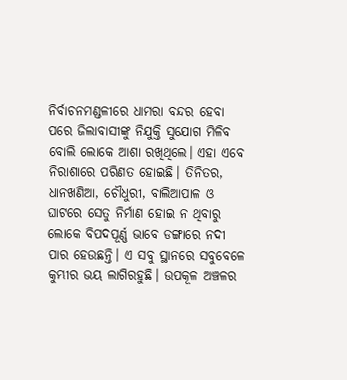ନିର୍ବାଚନମଣ୍ଡଳୀରେ ଧାମରା ବନ୍ଦର ହେବା ପରେ ଜିଲାବାସୀଙ୍କୁ ନିଯୁକ୍ତି ସୁଯୋଗ ମିଳିବ ବୋଲି ଲୋକେ ଆଶା ରଖିଥିଲେ। ଏହା ଏବେ ନିରାଶାରେ ପରିଣତ ହୋଇଛି। ତିନିତର, ଧାନଖଣିଆ, ଚୌଧୁରୀ, ବାଲିଆପାଳ ଓ ଘାଟରେ ସେତୁ ନିର୍ମାଣ ହୋଇ ନ ଥିବାରୁ ଲୋକେ ବିପଦପୂର୍ଣ୍ଣ ଭାବେ ଡଙ୍ଗାରେ ନଦୀ ପାର ହେଉଛନ୍ତି। ଏ ସବୁ ସ୍ଥାନରେ ସବୁବେଳେ କୁମ୍ଭୀର ଭୟ ଲାଗିରହୁଛି। ଉପକୂଳ ଅଞ୍ଚଳର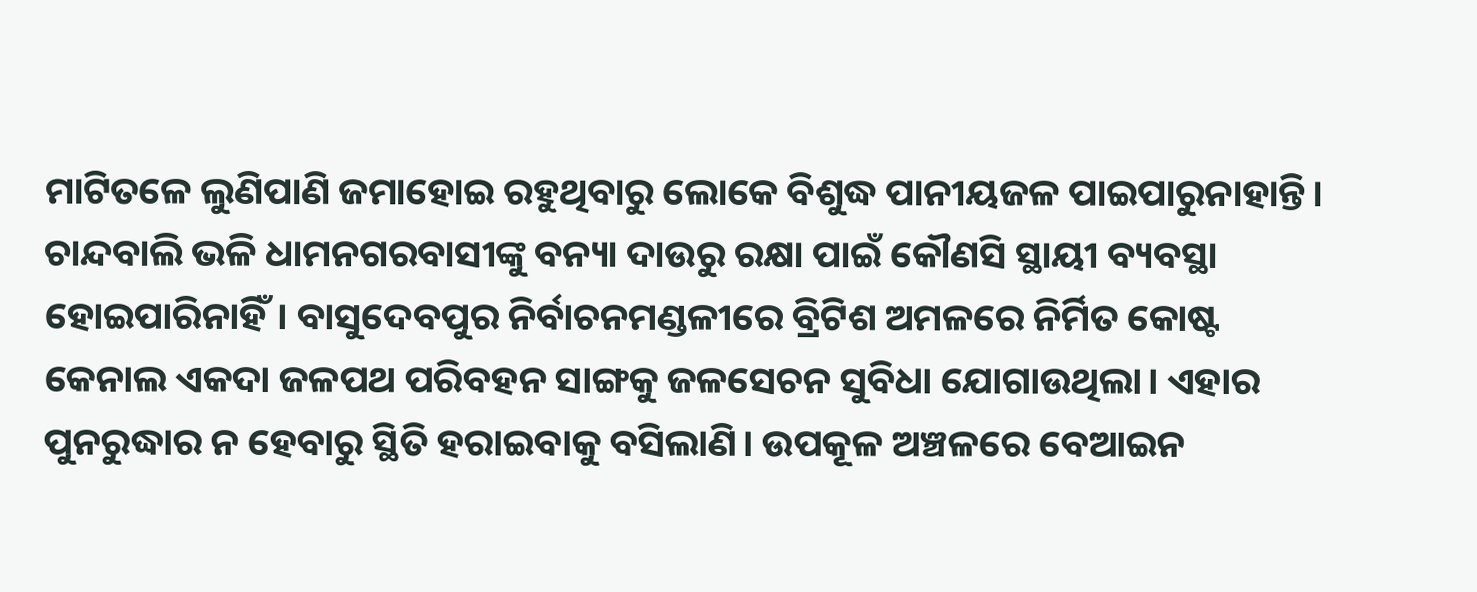ମାଟିତଳେ ଲୁଣିପାଣି ଜମାହୋଇ ରହୁଥିବାରୁ ଲୋକେ ବିଶୁଦ୍ଧ ପାନୀୟଜଳ ପାଇପାରୁନାହାନ୍ତି। ଚାନ୍ଦବାଲି ଭଳି ଧାମନଗରବାସୀଙ୍କୁ ବନ୍ୟା ଦାଉରୁ ରକ୍ଷା ପାଇଁ କୌଣସି ସ୍ଥାୟୀ ବ୍ୟବସ୍ଥା ହୋଇପାରିନାହିଁ। ବାସୁଦେବପୁର ନିର୍ବାଚନମଣ୍ଡଳୀରେ ବ୍ରିଟିଶ ଅମଳରେ ନିର୍ମିତ କୋଷ୍ଟ କେନାଲ ଏକଦା ଜଳପଥ ପରିବହନ ସାଙ୍ଗକୁ ଜଳସେଚନ ସୁବିଧା ଯୋଗାଉଥିଲା। ଏହାର ପୁନରୁଦ୍ଧାର ନ ହେବାରୁ ସ୍ଥିତି ହରାଇବାକୁ ବସିଲାଣି। ଉପକୂଳ ଅଞ୍ଚଳରେ ବେଆଇନ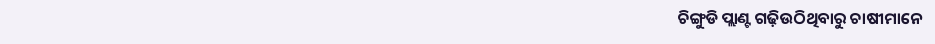ଚିଙ୍ଗୁଡି ପ୍ଲାଣ୍ଟ ଗଢ଼ିଉଠିଥିବାରୁ ଚାଷୀମାନେ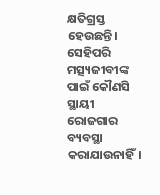କ୍ଷତିଗ୍ରସ୍ତ ହେଉଛନ୍ତି। ସେହିପରି ମତ୍ସ୍ୟଜୀବୀଙ୍କ ପାଇଁ କୌଣସି ସ୍ଥାୟୀ ରୋଜଗାର ବ୍ୟବସ୍ଥା କରାଯାଉନାହିଁ।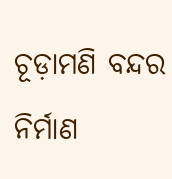ଚୂଡ଼ାମଣି ବନ୍ଦର ନିର୍ମାଣ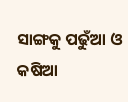ସାଙ୍ଗକୁ ପଢୁଁଆ ଓ କଷିଆ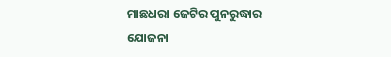ମାଛଧରା ଜେଟିର ପୁନରୁଦ୍ଧାର ଯୋଜନା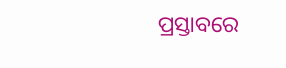ପ୍ରସ୍ତାବରେ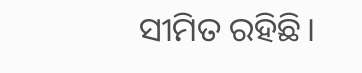ସୀମିତ ରହିଛି।